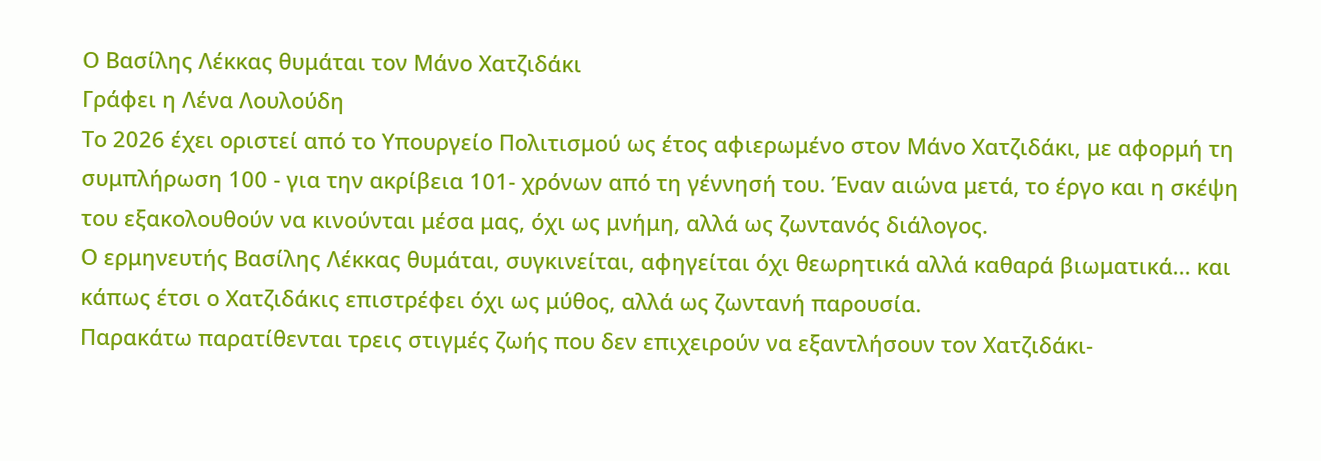Ο Βασίλης Λέκκας θυμάται τον Μάνο Χατζιδάκι
Γράφει η Λένα Λουλούδη
Το 2026 έχει οριστεί από το Υπουργείο Πολιτισμού ως έτος αφιερωμένο στον Μάνο Χατζιδάκι, με αφορμή τη συμπλήρωση 100 - για την ακρίβεια 101- χρόνων από τη γέννησή του. Έναν αιώνα μετά, το έργο και η σκέψη του εξακολουθούν να κινούνται μέσα μας, όχι ως μνήμη, αλλά ως ζωντανός διάλογος.
Ο ερμηνευτής Βασίλης Λέκκας θυμάται, συγκινείται, αφηγείται όχι θεωρητικά αλλά καθαρά βιωματικά... και κάπως έτσι ο Χατζιδάκις επιστρέφει όχι ως μύθος, αλλά ως ζωντανή παρουσία.
Παρακάτω παρατίθενται τρεις στιγμές ζωής που δεν επιχειρούν να εξαντλήσουν τον Χατζιδάκι-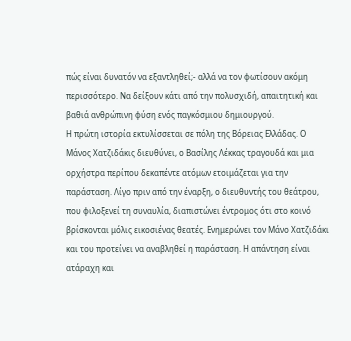πώς είναι δυνατόν να εξαντληθεί;- αλλά να τον φωτίσουν ακόμη περισσότερο. Να δείξουν κάτι από την πολυσχιδή, απαιτητική και βαθιά ανθρώπινη φύση ενός παγκόσμιου δημιουργού.
Η πρώτη ιστορία εκτυλίσσεται σε πόλη της Βόρειας Ελλάδας. Ο Μάνος Χατζιδάκις διευθύνει, ο Βασίλης Λέκκας τραγουδά και μια ορχήστρα περίπου δεκαπέντε ατόμων ετοιμάζεται για την παράσταση. Λίγο πριν από την έναρξη, ο διευθυντής του θεάτρου, που φιλοξενεί τη συναυλία, διαπιστώνει έντρομος ότι στο κοινό βρίσκονται μόλις εικοσιένας θεατές. Ενημερώνει τον Μάνο Χατζιδάκι και του προτείνει να αναβληθεί η παράσταση. Η απάντηση είναι ατάραχη και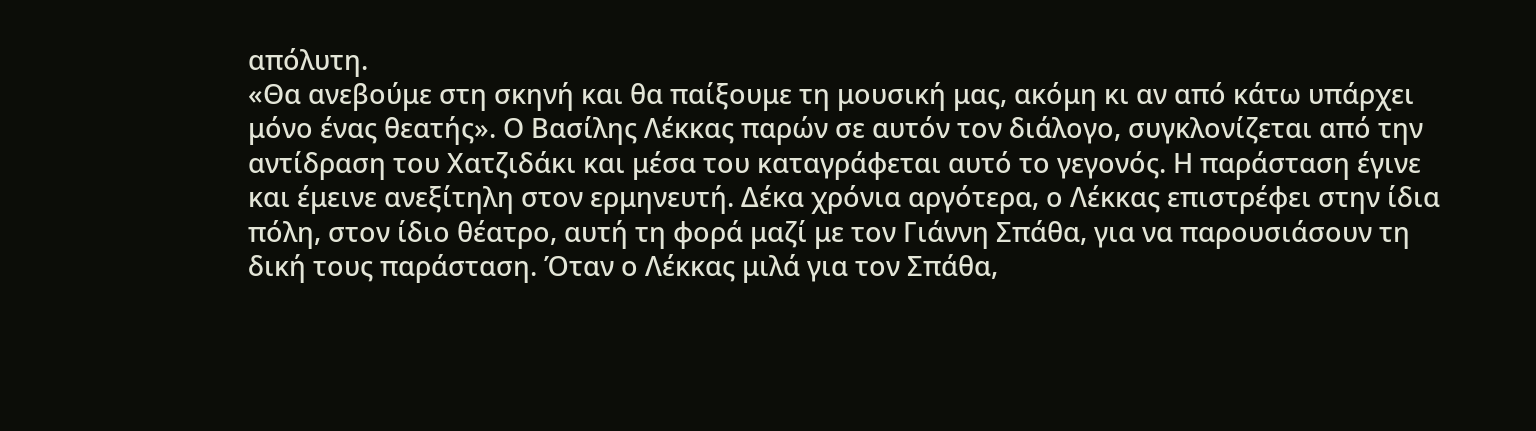απόλυτη.
«Θα ανεβούμε στη σκηνή και θα παίξουμε τη μουσική μας, ακόμη κι αν από κάτω υπάρχει μόνο ένας θεατής». Ο Βασίλης Λέκκας παρών σε αυτόν τον διάλογο, συγκλονίζεται από την αντίδραση του Χατζιδάκι και μέσα του καταγράφεται αυτό το γεγονός. Η παράσταση έγινε και έμεινε ανεξίτηλη στον ερμηνευτή. Δέκα χρόνια αργότερα, ο Λέκκας επιστρέφει στην ίδια πόλη, στον ίδιο θέατρο, αυτή τη φορά μαζί με τον Γιάννη Σπάθα, για να παρουσιάσουν τη δική τους παράσταση. Όταν ο Λέκκας μιλά για τον Σπάθα,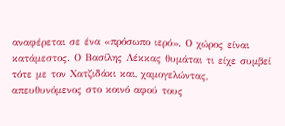αναφέρεται σε ένα «πρόσωπο ιερό». Ο χώρος είναι κατάμεστος. Ο Βασίλης Λέκκας θυμάται τι είχε συμβεί τότε με τον Χατζιδάκι και, χαμογελώντας, απευθυνόμενος στο κοινό αφού τους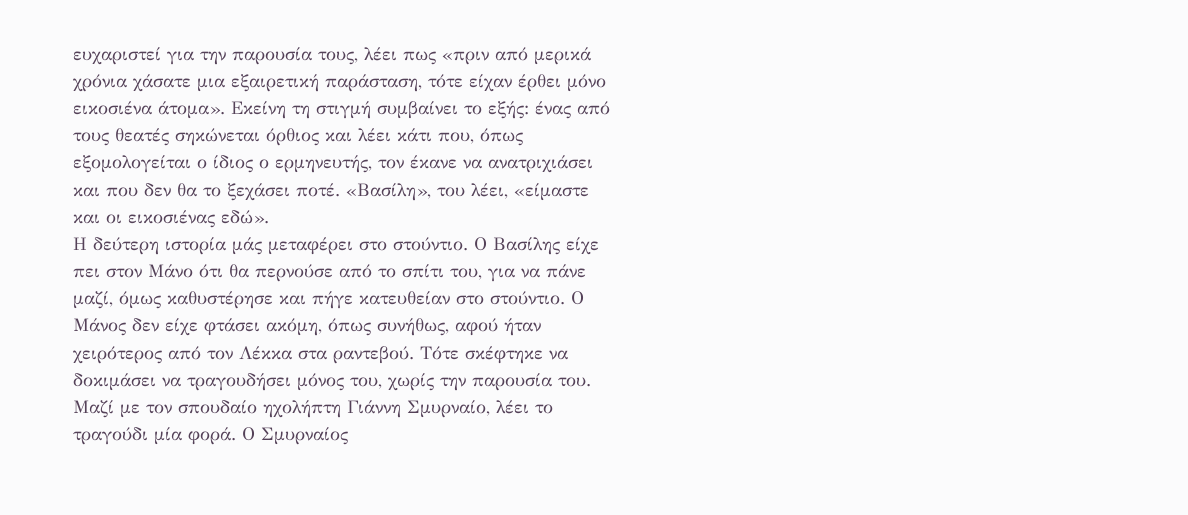ευχαριστεί για την παρουσία τους, λέει πως «πριν από μερικά χρόνια χάσατε μια εξαιρετική παράσταση, τότε είχαν έρθει μόνο εικοσιένα άτομα». Εκείνη τη στιγμή συμβαίνει το εξής: ένας από τους θεατές σηκώνεται όρθιος και λέει κάτι που, όπως εξομολογείται ο ίδιος ο ερμηνευτής, τον έκανε να ανατριχιάσει και που δεν θα το ξεχάσει ποτέ. «Βασίλη», του λέει, «είμαστε και οι εικοσιένας εδώ».
Η δεύτερη ιστορία μάς μεταφέρει στο στούντιο. Ο Βασίλης είχε πει στον Μάνο ότι θα περνούσε από το σπίτι του, για να πάνε μαζί, όμως καθυστέρησε και πήγε κατευθείαν στο στούντιο. Ο Μάνος δεν είχε φτάσει ακόμη, όπως συνήθως, αφού ήταν χειρότερος από τον Λέκκα στα ραντεβού. Τότε σκέφτηκε να δοκιμάσει να τραγουδήσει μόνος του, χωρίς την παρουσία του. Μαζί με τον σπουδαίο ηχολήπτη Γιάννη Σμυρναίο, λέει το τραγούδι μία φορά. Ο Σμυρναίος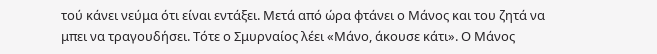τού κάνει νεύμα ότι είναι εντάξει. Μετά από ώρα φτάνει ο Μάνος και του ζητά να μπει να τραγουδήσει. Τότε ο Σμυρναίος λέει «Μάνο, άκουσε κάτι». Ο Μάνος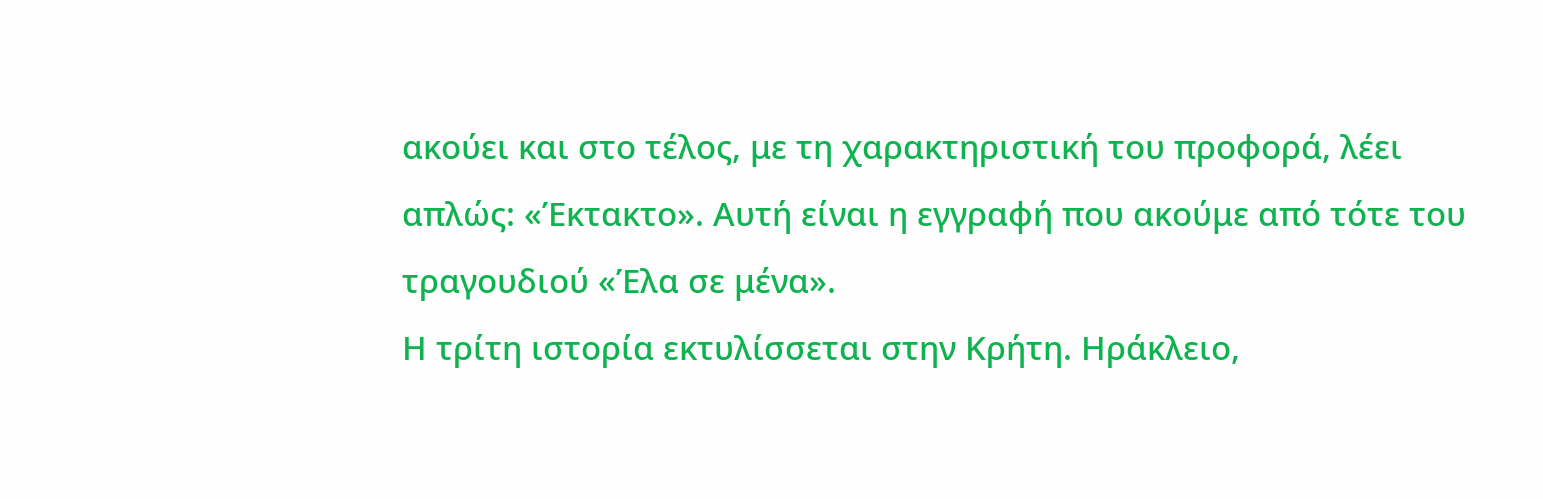ακούει και στο τέλος, με τη χαρακτηριστική του προφορά, λέει απλώς: «Έκτακτο». Αυτή είναι η εγγραφή που ακούμε από τότε του τραγουδιού «Έλα σε μένα».
Η τρίτη ιστορία εκτυλίσσεται στην Κρήτη. Ηράκλειο,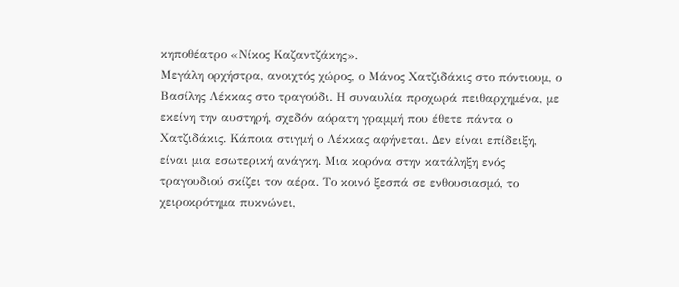κηποθέατρο «Νίκος Καζαντζάκης».
Μεγάλη ορχήστρα, ανοιχτός χώρος, ο Μάνος Χατζιδάκις στο πόντιουμ, ο Βασίλης Λέκκας στο τραγούδι. Η συναυλία προχωρά πειθαρχημένα, με εκείνη την αυστηρή, σχεδόν αόρατη γραμμή που έθετε πάντα ο Χατζιδάκις. Κάποια στιγμή ο Λέκκας αφήνεται. Δεν είναι επίδειξη, είναι μια εσωτερική ανάγκη. Μια κορόνα στην κατάληξη ενός τραγουδιού σκίζει τον αέρα. Το κοινό ξεσπά σε ενθουσιασμό, το χειροκρότημα πυκνώνει,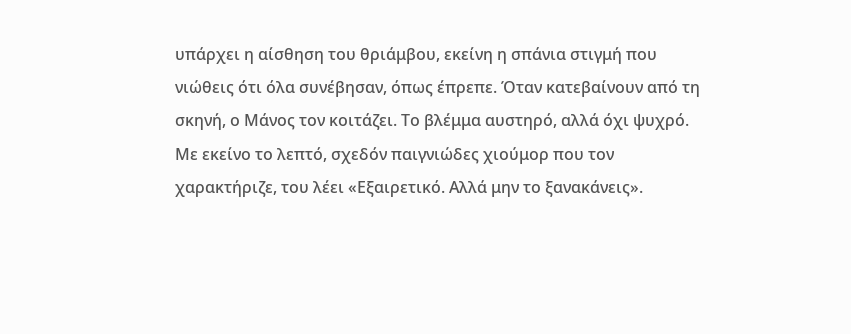υπάρχει η αίσθηση του θριάμβου, εκείνη η σπάνια στιγμή που νιώθεις ότι όλα συνέβησαν, όπως έπρεπε. Όταν κατεβαίνουν από τη σκηνή, ο Μάνος τον κοιτάζει. Το βλέμμα αυστηρό, αλλά όχι ψυχρό. Με εκείνο το λεπτό, σχεδόν παιγνιώδες χιούμορ που τον χαρακτήριζε, του λέει «Εξαιρετικό. Αλλά μην το ξανακάνεις».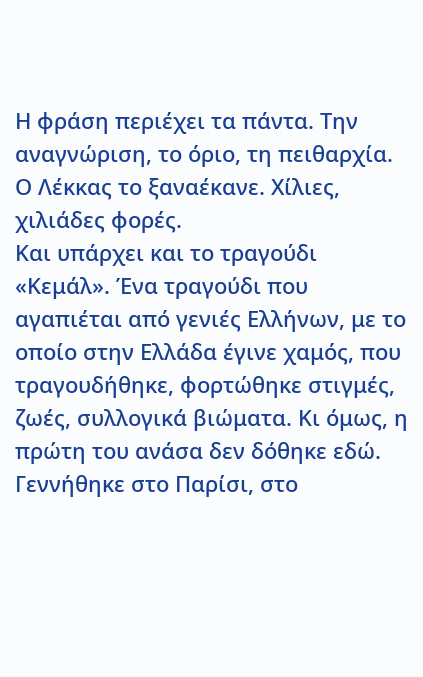Η φράση περιέχει τα πάντα. Την αναγνώριση, το όριο, τη πειθαρχία. Ο Λέκκας το ξαναέκανε. Χίλιες, χιλιάδες φορές.
Και υπάρχει και το τραγούδι «Κεμάλ». Ένα τραγούδι που αγαπιέται από γενιές Ελλήνων, με το οποίο στην Ελλάδα έγινε χαμός, που τραγουδήθηκε, φορτώθηκε στιγμές, ζωές, συλλογικά βιώματα. Κι όμως, η πρώτη του ανάσα δεν δόθηκε εδώ. Γεννήθηκε στο Παρίσι, στο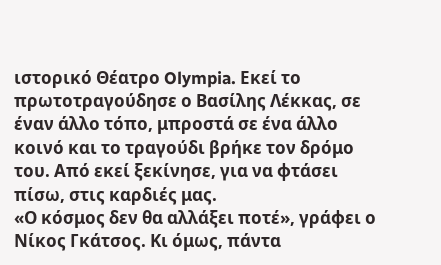ιστορικό Θέατρο Olympia. Εκεί το πρωτοτραγούδησε ο Βασίλης Λέκκας, σε έναν άλλο τόπο, μπροστά σε ένα άλλο κοινό και το τραγούδι βρήκε τον δρόμο του. Από εκεί ξεκίνησε, για να φτάσει πίσω, στις καρδιές μας.
«Ο κόσμος δεν θα αλλάξει ποτέ», γράφει ο Νίκος Γκάτσος. Κι όμως, πάντα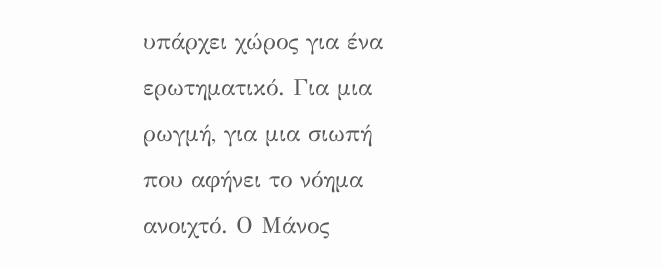υπάρχει χώρος για ένα ερωτηματικό. Για μια ρωγμή, για μια σιωπή που αφήνει το νόημα ανοιχτό. Ο Μάνος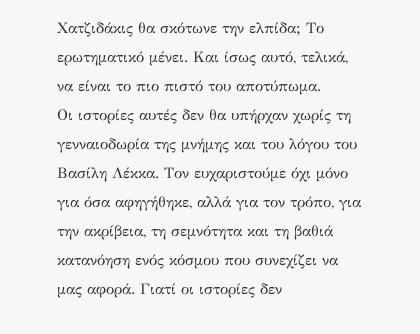Χατζιδάκις θα σκότωνε την ελπίδα; Το ερωτηματικό μένει. Και ίσως αυτό, τελικά, να είναι το πιο πιστό του αποτύπωμα.
Οι ιστορίες αυτές δεν θα υπήρχαν χωρίς τη γενναιοδωρία της μνήμης και του λόγου του Βασίλη Λέκκα. Τον ευχαριστούμε όχι μόνο για όσα αφηγήθηκε, αλλά για τον τρόπο, για την ακρίβεια, τη σεμνότητα και τη βαθιά κατανόηση ενός κόσμου που συνεχίζει να μας αφορά. Γιατί οι ιστορίες δεν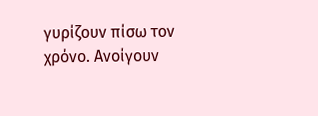γυρίζουν πίσω τον χρόνο. Ανοίγουν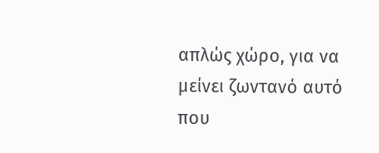απλώς χώρο, για να μείνει ζωντανό αυτό που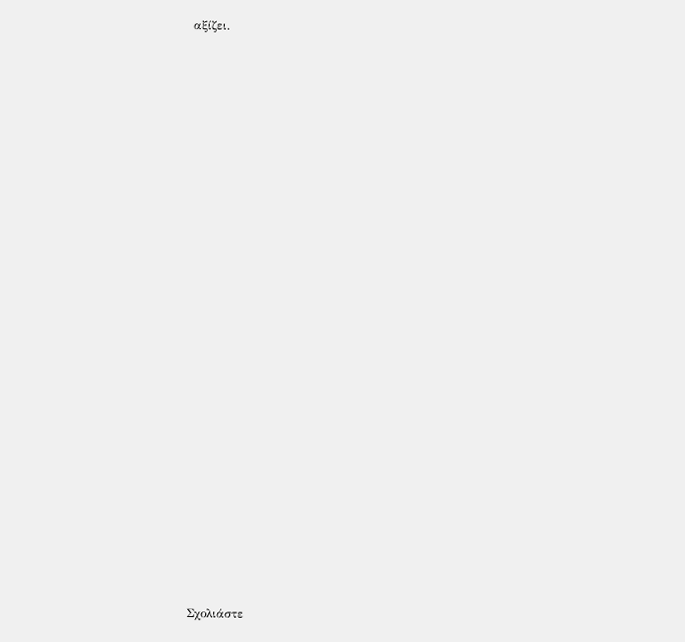αξίζει.









































Σχολιάστε